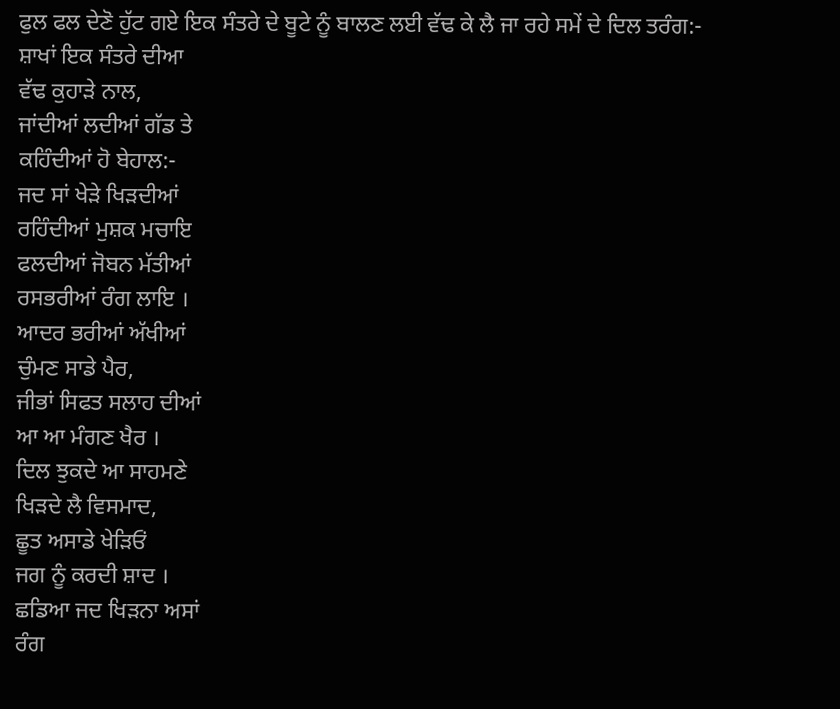ਫੁਲ ਫਲ ਦੇਣੋ ਹੁੱਟ ਗਏ ਇਕ ਸੰਤਰੇ ਦੇ ਬੂਟੇ ਨੂੰ ਬਾਲਣ ਲਈ ਵੱਢ ਕੇ ਲੈ ਜਾ ਰਹੇ ਸਮੇਂ ਦੇ ਦਿਲ ਤਰੰਗ:-
ਸ਼ਾਖਾਂ ਇਕ ਸੰਤਰੇ ਦੀਆ
ਵੱਢ ਕੁਹਾੜੇ ਨਾਲ,
ਜਾਂਦੀਆਂ ਲਦੀਆਂ ਗੱਡ ਤੇ
ਕਹਿੰਦੀਆਂ ਹੋ ਬੇਹਾਲ:-
ਜਦ ਸਾਂ ਖੇੜੇ ਖਿੜਦੀਆਂ
ਰਹਿੰਦੀਆਂ ਮੁਸ਼ਕ ਮਚਾਇ
ਫਲਦੀਆਂ ਜੋਬਨ ਮੱਤੀਆਂ
ਰਸਭਰੀਆਂ ਰੰਗ ਲਾਇ ।
ਆਦਰ ਭਰੀਆਂ ਅੱਖੀਆਂ
ਚੁੰਮਣ ਸਾਡੇ ਪੈਰ,
ਜੀਭਾਂ ਸਿਫਤ ਸਲਾਹ ਦੀਆਂ
ਆ ਆ ਮੰਗਣ ਖੈਰ ।
ਦਿਲ ਝੁਕਦੇ ਆ ਸਾਹਮਣੇ
ਖਿੜਦੇ ਲੈ ਵਿਸਮਾਦ,
ਛੂਤ ਅਸਾਡੇ ਖੇੜਿਓਂ
ਜਗ ਨੂੰ ਕਰਦੀ ਸ਼ਾਦ ।
ਛਡਿਆ ਜਦ ਖਿੜਨਾ ਅਸਾਂ
ਰੰਗ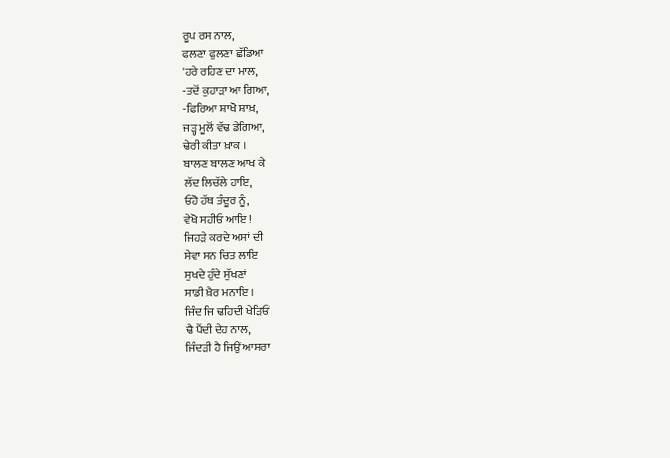ਰੂਪ ਰਸ ਨਾਲ,
ਫਲਣਾ ਫੁਲਣਾ ਛੱਡਿਆ
'ਹਰੇ ਰਹਿਣ ਦਾ ਮਾਲ,
-ਤਦੋਂ ਕੁਹਾੜਾ ਆ ਗਿਆ,
-ਫਿਰਿਆ ਸ਼ਾਖੋ ਸ਼ਾਖ਼,
ਜੜ੍ਹ ਮੂਲੋਂ ਵੱਢ ਡੇਗਿਆ,
ਢੇਰੀ ਕੀਤਾ ਖ਼ਾਕ ।
ਬਾਲਣ ਬਾਲਣ ਆਖ ਕੇ
ਲੱਦ ਲਿਚੱਲੇ ਹਾਇ,
ਓਹੋ ਹੱਥ ਤੰਦੂਰ ਨੂੰ,
ਵੇਖੋ ਸਹੀਓ ਆਇ !
ਜਿਹੜੇ ਕਰਦੇ ਅਸਾਂ ਦੀ
ਸੇਵਾ ਸਨ ਚਿਤ ਲਾਇ
ਸੁਖਦੇ ਹੁੰਦੇ ਸੁੱਖਣਾਂ
ਸਾਡੀ ਖ਼ੈਰ ਮਨਾਇ ।
ਜਿੰਦ ਜਿ ਢਹਿਦੀ ਖੇੜਿਓਂ
ਢੈ ਪੈਂਦੀ ਦੇਹ ਨਾਲ,
ਜਿੰਦੜੀ ਹੈ ਜਿਉਂ ਆਸਰਾ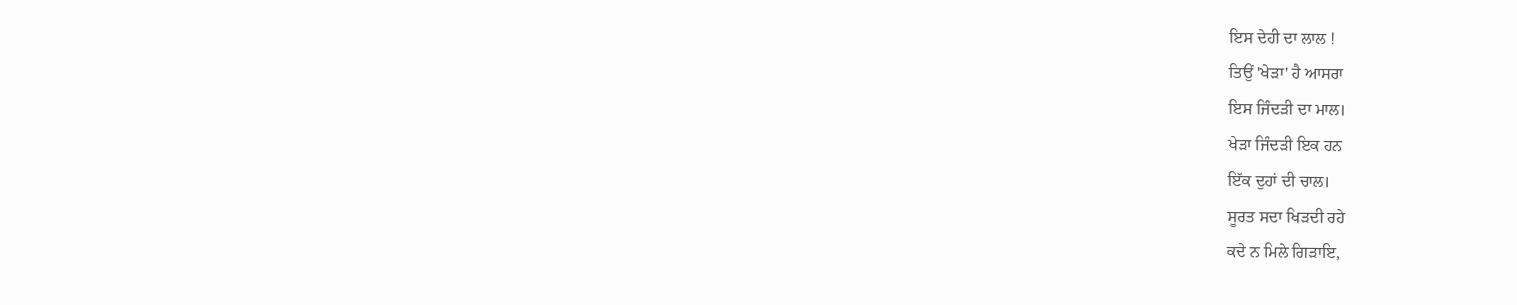ਇਸ ਦੇਹੀ ਦਾ ਲਾਲ !
ਤਿਉਂ 'ਖੇੜਾ' ਹੈ ਆਸਰਾ
ਇਸ ਜਿੰਦੜੀ ਦਾ ਮਾਲ।
ਖੇੜਾ ਜਿੰਦੜੀ ਇਕ ਹਨ
ਇੱਕ ਦੁਹਾਂ ਦੀ ਚਾਲ।
ਸੂਰਤ ਸਦਾ ਖਿੜਦੀ ਰਹੇ
ਕਦੇ ਨ ਮਿਲੇ ਗਿੜਾਇ,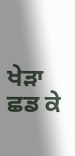ਖੇੜਾ ਛਡ ਕੇ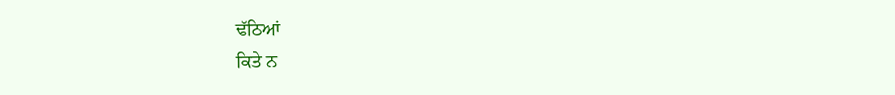ਢੱਠਿਆਂ
ਕਿਤੇ ਨ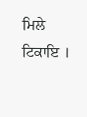ਮਿਲੇ ਟਿਕਾਇ ।